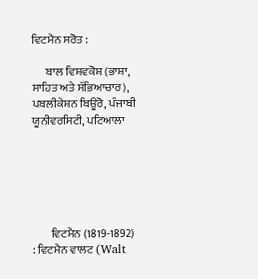ਵਿਟਮੈਨ ਸਰੋਤ :

      ਬਾਲ ਵਿਸ਼ਵਕੋਸ਼ (ਭਾਸ਼ਾ, ਸਾਹਿਤ ਅਤੇ ਸੱਭਿਆਚਾਰ), ਪਬਲੀਕੇਸ਼ਨ ਬਿਊਰੋ, ਪੰਜਾਬੀ ਯੂਨੀਵਰਸਿਟੀ, ਪਟਿਆਲਾ






        ਵਿਟਮੈਨ (1819-1892) : ਵਿਟਮੈਨ ਵਾਲਟ (Walt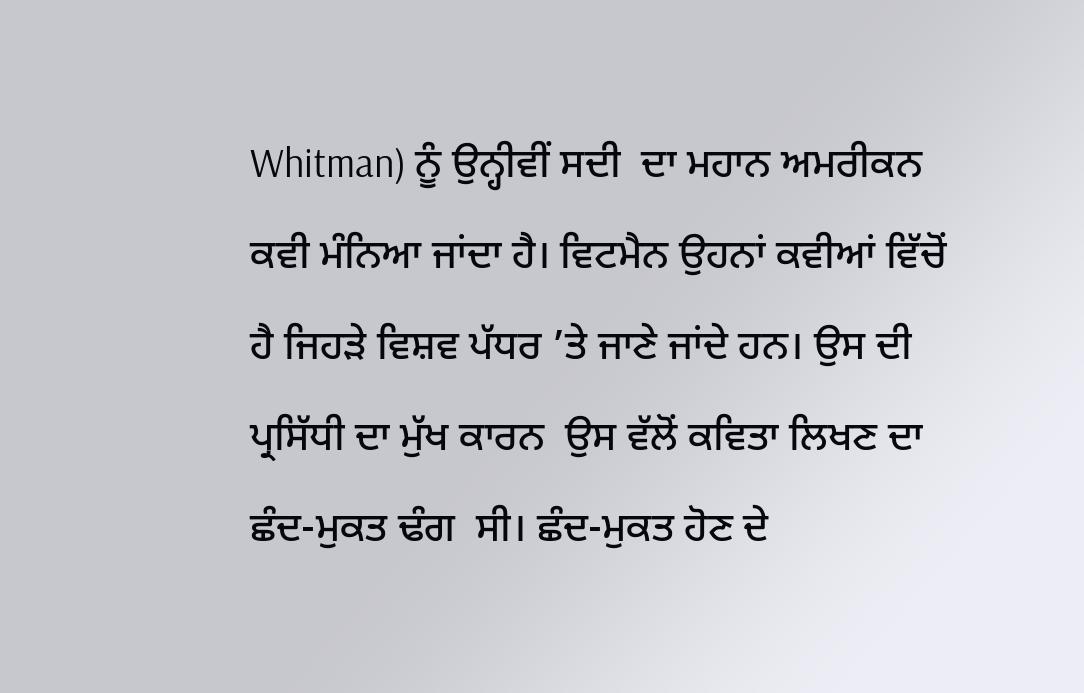Whitman) ਨੂੰ ਉਨ੍ਹੀਵੀਂ ਸਦੀ  ਦਾ ਮਹਾਨ ਅਮਰੀਕਨ ਕਵੀ ਮੰਨਿਆ ਜਾਂਦਾ ਹੈ। ਵਿਟਮੈਨ ਉਹਨਾਂ ਕਵੀਆਂ ਵਿੱਚੋਂ ਹੈ ਜਿਹੜੇ ਵਿਸ਼ਵ ਪੱਧਰ ’ਤੇ ਜਾਣੇ ਜਾਂਦੇ ਹਨ। ਉਸ ਦੀ ਪ੍ਰਸਿੱਧੀ ਦਾ ਮੁੱਖ ਕਾਰਨ  ਉਸ ਵੱਲੋਂ ਕਵਿਤਾ ਲਿਖਣ ਦਾ ਛੰਦ-ਮੁਕਤ ਢੰਗ  ਸੀ। ਛੰਦ-ਮੁਕਤ ਹੋਣ ਦੇ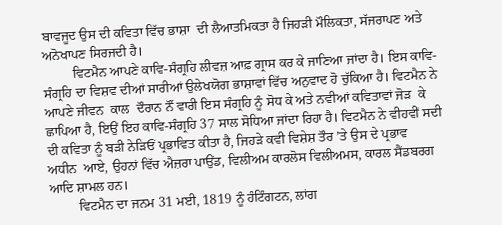ਬਾਵਜੂਦ ਉਸ ਦੀ ਕਵਿਤਾ ਵਿੱਚ ਭਾਸ਼ਾ  ਦੀ ਲੈਆਤਮਿਕਤਾ ਹੈ ਜਿਹੜੀ ਮੌਲਿਕਤਾ, ਸੱਜਰਾਪਣ ਅਤੇ  ਅਨੋਖਾਪਣ ਸਿਰਜਦੀ ਹੈ।
         ਵਿਟਮੈਨ ਆਪਣੇ ਕਾਵਿ-ਸੰਗ੍ਰਹਿ ਲੀਵਜ਼ ਆਫ਼ ਗ੍ਰਾਸ ਕਰ ਕੇ ਜਾਣਿਆ ਜਾਂਦਾ ਹੈ। ਇਸ ਕਾਵਿ-ਸੰਗ੍ਰਹਿ ਦਾ ਵਿਸ਼ਵ ਦੀਆਂ ਸਾਰੀਆਂ ਉਲੇਖਯੋਗ ਭਾਸ਼ਾਵਾਂ ਵਿੱਚ ਅਨੁਵਾਦ ਹੋ ਚੁੱਕਿਆ ਹੈ। ਵਿਟਮੈਨ ਨੇ ਆਪਣੇ ਜੀਵਨ  ਕਾਲ  ਦੌਰਾਨ ਨੌਂ ਵਾਰੀ ਇਸ ਸੰਗ੍ਰਹਿ ਨੂੰ ਸੋਧ ਕੇ ਅਤੇ ਨਵੀਆਂ ਕਵਿਤਾਵਾਂ ਜੋੜ  ਕੇ ਛਾਪਿਆ ਹੈ, ਇਉਂ ਇਹ ਕਾਵਿ-ਸੰਗ੍ਰਹਿ 37 ਸਾਲ ਸੋਧਿਆ ਜਾਂਦਾ ਰਿਹਾ ਹੈ। ਵਿਟਮੈਨ ਨੇ ਵੀਹਵੀਂ ਸਦੀ ਦੀ ਕਵਿਤਾ ਨੂੰ ਬੜੀ ਨੇੜਿਓਂ ਪ੍ਰਭਾਵਿਤ ਕੀਤਾ ਹੈ, ਜਿਹੜੇ ਕਵੀ ਵਿਸ਼ੇਸ਼ ਤੌਰ ’ਤੇ ਉਸ ਦੇ ਪ੍ਰਭਾਵ  ਅਧੀਨ  ਆਏ, ਉਹਨਾਂ ਵਿੱਚ ਐਜ਼ਰਾ ਪਾਉਂਡ, ਵਿਲੀਅਮ ਕਾਰਲੋਸ ਵਿਲੀਅਮਸ, ਕਾਰਲ ਸੈਂਡਬਰਗ ਆਦਿ ਸ਼ਾਮਲ ਹਨ।
         ਵਿਟਮੈਨ ਦਾ ਜਨਮ 31 ਮਈ, 1819 ਨੂੰ ਹੰਟਿੰਗਟਨ, ਲਾਂਗ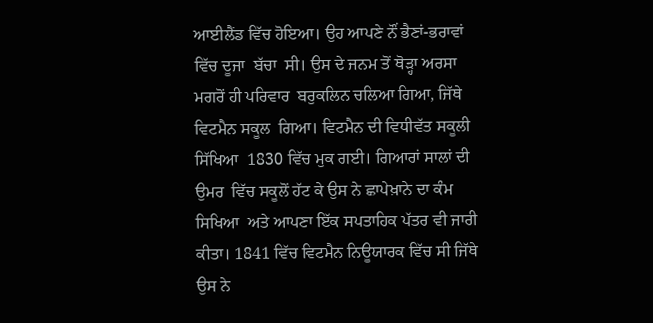ਆਈਲੈਂਡ ਵਿੱਚ ਹੋਇਆ। ਉਹ ਆਪਣੇ ਨੌਂ ਭੈਣਾਂ-ਭਰਾਵਾਂ ਵਿੱਚ ਦੂਜਾ  ਬੱਚਾ  ਸੀ। ਉਸ ਦੇ ਜਨਮ ਤੋਂ ਥੋੜ੍ਹਾ ਅਰਸਾ ਮਗਰੋਂ ਹੀ ਪਰਿਵਾਰ  ਬਰੁਕਲਿਨ ਚਲਿਆ ਗਿਆ, ਜਿੱਥੇ ਵਿਟਮੈਨ ਸਕੂਲ  ਗਿਆ। ਵਿਟਮੈਨ ਦੀ ਵਿਧੀਵੱਤ ਸਕੂਲੀ ਸਿੱਖਿਆ  1830 ਵਿੱਚ ਮੁਕ ਗਈ। ਗਿਆਰਾਂ ਸਾਲਾਂ ਦੀ ਉਮਰ  ਵਿੱਚ ਸਕੂਲੋਂ ਹੱਟ ਕੇ ਉਸ ਨੇ ਛਾਪੇਖ਼ਾਨੇ ਦਾ ਕੰਮ  ਸਿਖਿਆ  ਅਤੇ ਆਪਣਾ ਇੱਕ ਸਪਤਾਹਿਕ ਪੱਤਰ ਵੀ ਜਾਰੀ ਕੀਤਾ। 1841 ਵਿੱਚ ਵਿਟਮੈਨ ਨਿਊਯਾਰਕ ਵਿੱਚ ਸੀ ਜਿੱਥੇ ਉਸ ਨੇ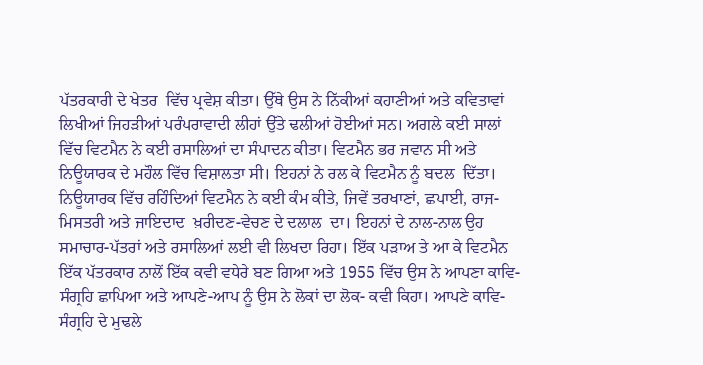ਪੱਤਰਕਾਰੀ ਦੇ ਖੇਤਰ  ਵਿੱਚ ਪ੍ਰਵੇਸ਼ ਕੀਤਾ। ਉੱਥੇ ਉਸ ਨੇ ਨਿੱਕੀਆਂ ਕਹਾਣੀਆਂ ਅਤੇ ਕਵਿਤਾਵਾਂ ਲਿਖੀਆਂ ਜਿਹੜੀਆਂ ਪਰੰਪਰਾਵਾਦੀ ਲੀਹਾਂ ਉੱਤੇ ਢਲੀਆਂ ਹੋਈਆਂ ਸਨ। ਅਗਲੇ ਕਈ ਸਾਲਾਂ ਵਿੱਚ ਵਿਟਮੈਨ ਨੇ ਕਈ ਰਸਾਲਿਆਂ ਦਾ ਸੰਪਾਦਨ ਕੀਤਾ। ਵਿਟਮੈਨ ਭਰ ਜਵਾਨ ਸੀ ਅਤੇ ਨਿਊਯਾਰਕ ਦੇ ਮਹੌਲ ਵਿੱਚ ਵਿਸ਼ਾਲਤਾ ਸੀ। ਇਹਨਾਂ ਨੇ ਰਲ ਕੇ ਵਿਟਮੈਨ ਨੂੰ ਬਦਲ  ਦਿੱਤਾ। ਨਿਊਯਾਰਕ ਵਿੱਚ ਰਹਿੰਦਿਆਂ ਵਿਟਮੈਨ ਨੇ ਕਈ ਕੰਮ ਕੀਤੇ, ਜਿਵੇਂ ਤਰਖਾਣਾਂ, ਛਪਾਈ, ਰਾਜ-ਮਿਸਤਰੀ ਅਤੇ ਜਾਇਦਾਦ  ਖ਼ਰੀਦਣ-ਵੇਚਣ ਦੇ ਦਲਾਲ  ਦਾ। ਇਹਨਾਂ ਦੇ ਨਾਲ-ਨਾਲ ਉਹ ਸਮਾਚਾਰ-ਪੱਤਰਾਂ ਅਤੇ ਰਸਾਲਿਆਂ ਲਈ ਵੀ ਲਿਖਦਾ ਰਿਹਾ। ਇੱਕ ਪੜਾਅ ਤੇ ਆ ਕੇ ਵਿਟਮੈਨ ਇੱਕ ਪੱਤਰਕਾਰ ਨਾਲੋਂ ਇੱਕ ਕਵੀ ਵਧੇਰੇ ਬਣ ਗਿਆ ਅਤੇ 1955 ਵਿੱਚ ਉਸ ਨੇ ਆਪਣਾ ਕਾਵਿ-ਸੰਗ੍ਰਹਿ ਛਾਪਿਆ ਅਤੇ ਆਪਣੇ-ਆਪ ਨੂੰ ਉਸ ਨੇ ਲੋਕਾਂ ਦਾ ਲੋਕ- ਕਵੀ ਕਿਹਾ। ਆਪਣੇ ਕਾਵਿ-ਸੰਗ੍ਰਹਿ ਦੇ ਮੁਢਲੇ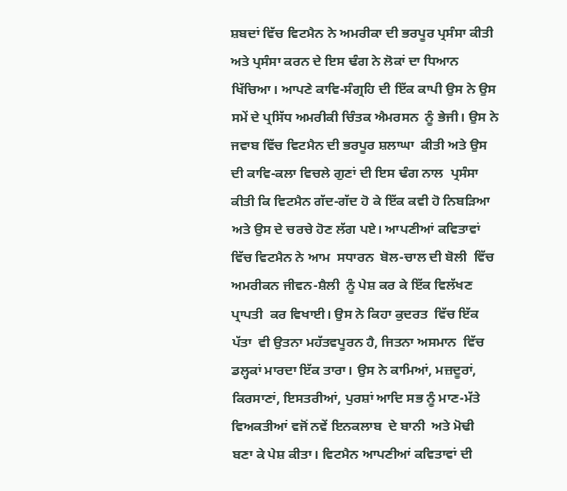ਸ਼ਬਦਾਂ ਵਿੱਚ ਵਿਟਮੈਨ ਨੇ ਅਮਰੀਕਾ ਦੀ ਭਰਪੂਰ ਪ੍ਰਸੰਸਾ ਕੀਤੀ ਅਤੇ ਪ੍ਰਸੰਸਾ ਕਰਨ ਦੇ ਇਸ ਢੰਗ ਨੇ ਲੋਕਾਂ ਦਾ ਧਿਆਨ  ਖਿੱਚਿਆ। ਆਪਣੇ ਕਾਵਿ-ਸੰਗ੍ਰਹਿ ਦੀ ਇੱਕ ਕਾਪੀ ਉਸ ਨੇ ਉਸ ਸਮੇਂ ਦੇ ਪ੍ਰਸਿੱਧ ਅਮਰੀਕੀ ਚਿੰਤਕ ਐਮਰਸਨ  ਨੂੰ ਭੇਜੀ। ਉਸ ਨੇ ਜਵਾਬ ਵਿੱਚ ਵਿਟਮੈਨ ਦੀ ਭਰਪੂਰ ਸ਼ਲਾਘਾ  ਕੀਤੀ ਅਤੇ ਉਸ ਦੀ ਕਾਵਿ-ਕਲਾ ਵਿਚਲੇ ਗੁਣਾਂ ਦੀ ਇਸ ਢੰਗ ਨਾਲ  ਪ੍ਰਸੰਸਾ ਕੀਤੀ ਕਿ ਵਿਟਮੈਨ ਗੱਦ-ਗੱਦ ਹੋ ਕੇ ਇੱਕ ਕਵੀ ਹੋ ਨਿਬੜਿਆ ਅਤੇ ਉਸ ਦੇ ਚਰਚੇ ਹੋਣ ਲੱਗ ਪਏ। ਆਪਣੀਆਂ ਕਵਿਤਾਵਾਂ ਵਿੱਚ ਵਿਟਮੈਨ ਨੇ ਆਮ  ਸਧਾਰਨ  ਬੋਲ-ਚਾਲ ਦੀ ਬੋਲੀ  ਵਿੱਚ ਅਮਰੀਕਨ ਜੀਵਨ-ਸ਼ੈਲੀ  ਨੂੰ ਪੇਸ਼ ਕਰ ਕੇ ਇੱਕ ਵਿਲੱਖਣ ਪ੍ਰਾਪਤੀ  ਕਰ ਵਿਖਾਈ। ਉਸ ਨੇ ਕਿਹਾ ਕੁਦਰਤ  ਵਿੱਚ ਇੱਕ ਪੱਤਾ  ਵੀ ਉਤਨਾ ਮਹੱਤਵਪੂਰਨ ਹੈ, ਜਿਤਨਾ ਅਸਮਾਨ  ਵਿੱਚ ਡਲ੍ਹਕਾਂ ਮਾਰਦਾ ਇੱਕ ਤਾਰਾ। ਉਸ ਨੇ ਕਾਮਿਆਂ, ਮਜ਼ਦੂਰਾਂ, ਕਿਰਸਾਣਾਂ, ਇਸਤਰੀਆਂ, ਪੁਰਸ਼ਾਂ ਆਦਿ ਸਭ ਨੂੰ ਮਾਣ-ਮੱਤੇ ਵਿਅਕਤੀਆਂ ਵਜੋਂ ਨਵੇਂ ਇਨਕਲਾਬ  ਦੇ ਬਾਨੀ  ਅਤੇ ਮੋਢੀ  ਬਣਾ ਕੇ ਪੇਸ਼ ਕੀਤਾ। ਵਿਟਮੈਨ ਆਪਣੀਆਂ ਕਵਿਤਾਵਾਂ ਦੀ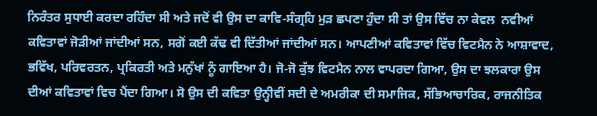ਨਿਰੰਤਰ ਸੁਧਾਈ ਕਰਦਾ ਰਹਿੰਦਾ ਸੀ ਅਤੇ ਜਦੋਂ ਵੀ ਉਸ ਦਾ ਕਾਵਿ-ਸੰਗ੍ਰਹਿ ਮੁੜ ਛਪਣਾ ਹੁੰਦਾ ਸੀ ਤਾਂ ਉਸ ਵਿੱਚ ਨਾ ਕੇਵਲ  ਨਵੀਆਂ ਕਵਿਤਾਵਾਂ ਜੋੜੀਆਂ ਜਾਂਦੀਆਂ ਸਨ, ਸਗੋਂ ਕਈ ਕੱਢ ਵੀ ਦਿੱਤੀਆਂ ਜਾਂਦੀਆਂ ਸਨ। ਆਪਣੀਆਂ ਕਵਿਤਾਵਾਂ ਵਿੱਚ ਵਿਟਮੈਨ ਨੇ ਆਸ਼ਾਵਾਦ, ਭਵਿੱਖ, ਪਰਿਵਰਤਨ, ਪ੍ਰਕਿਰਤੀ ਅਤੇ ਮਨੁੱਖਾਂ ਨੂੰ ਗਾਇਆ ਹੈ। ਜੋ-ਜੋ ਕੁੱਝ ਵਿਟਮੈਨ ਨਾਲ ਵਾਪਰਦਾ ਗਿਆ, ਉਸ ਦਾ ਝਲਕਾਰਾ ਉਸ ਦੀਆਂ ਕਵਿਤਾਵਾਂ ਵਿਚ ਪੈਂਦਾ ਗਿਆ। ਸੋ ਉਸ ਦੀ ਕਵਿਤਾ ਉਨ੍ਹੀਵੀਂ ਸਦੀ ਦੇ ਅਮਰੀਕਾ ਦੀ ਸਮਾਜਿਕ, ਸੱਭਿਆਚਾਰਿਕ, ਰਾਜਨੀਤਿਕ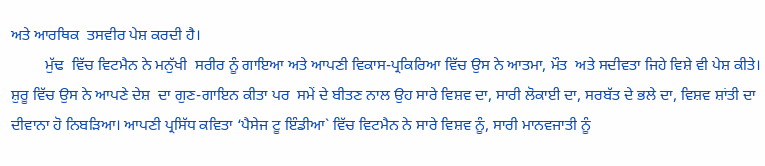ਅਤੇ ਆਰਥਿਕ  ਤਸਵੀਰ ਪੇਸ਼ ਕਰਦੀ ਹੈ।
         ਮੁੱਢ  ਵਿੱਚ ਵਿਟਮੈਨ ਨੇ ਮਨੁੱਖੀ  ਸਰੀਰ ਨੂੰ ਗਾਇਆ ਅਤੇ ਆਪਣੀ ਵਿਕਾਸ-ਪ੍ਰਕਿਰਿਆ ਵਿੱਚ ਉਸ ਨੇ ਆਤਮਾ, ਮੌਤ  ਅਤੇ ਸਦੀਵਤਾ ਜਿਹੇ ਵਿਸ਼ੇ ਵੀ ਪੇਸ਼ ਕੀਤੇ। ਸ਼ੁਰੂ ਵਿੱਚ ਉਸ ਨੇ ਆਪਣੇ ਦੇਸ਼  ਦਾ ਗੁਣ-ਗਾਇਨ ਕੀਤਾ ਪਰ  ਸਮੇਂ ਦੇ ਬੀਤਣ ਨਾਲ ਉਹ ਸਾਰੇ ਵਿਸ਼ਵ ਦਾ, ਸਾਰੀ ਲੋਕਾਈ ਦਾ, ਸਰਬੱਤ ਦੇ ਭਲੇ ਦਾ, ਵਿਸ਼ਵ ਸ਼ਾਂਤੀ ਦਾ ਦੀਵਾਨਾ ਹੋ ਨਿਬੜਿਆ। ਆਪਣੀ ਪ੍ਰਸਿੱਧ ਕਵਿਤਾ ‘ਪੈਸੇਜ ਟੂ ਇੰਡੀਆ` ਵਿੱਚ ਵਿਟਮੈਨ ਨੇ ਸਾਰੇ ਵਿਸ਼ਵ ਨੂੰ, ਸਾਰੀ ਮਾਨਵਜਾਤੀ ਨੂੰ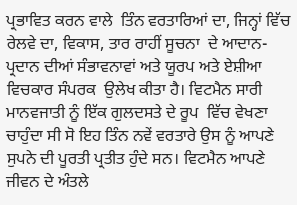ਪ੍ਰਭਾਵਿਤ ਕਰਨ ਵਾਲੇ  ਤਿੰਨ ਵਰਤਾਰਿਆਂ ਦਾ, ਜਿਨ੍ਹਾਂ ਵਿੱਚ ਰੇਲਵੇ ਦਾ, ਵਿਕਾਸ, ਤਾਰ ਰਾਹੀਂ ਸੂਚਨਾ  ਦੇ ਆਦਾਨ-ਪ੍ਰਦਾਨ ਦੀਆਂ ਸੰਭਾਵਨਾਵਾਂ ਅਤੇ ਯੂਰਪ ਅਤੇ ਏਸ਼ੀਆ ਵਿਚਕਾਰ ਸੰਪਰਕ  ਉਲੇਖ ਕੀਤਾ ਹੈ। ਵਿਟਮੈਨ ਸਾਰੀ ਮਾਨਵਜਾਤੀ ਨੂੰ ਇੱਕ ਗੁਲਦਸਤੇ ਦੇ ਰੂਪ  ਵਿੱਚ ਵੇਖਣਾ ਚਾਹੁੰਦਾ ਸੀ ਸੋ ਇਹ ਤਿੰਨ ਨਵੇਂ ਵਰਤਾਰੇ ਉਸ ਨੂੰ ਆਪਣੇ ਸੁਪਨੇ ਦੀ ਪੂਰਤੀ ਪ੍ਰਤੀਤ ਹੁੰਦੇ ਸਨ। ਵਿਟਮੈਨ ਆਪਣੇ ਜੀਵਨ ਦੇ ਅੰਤਲੇ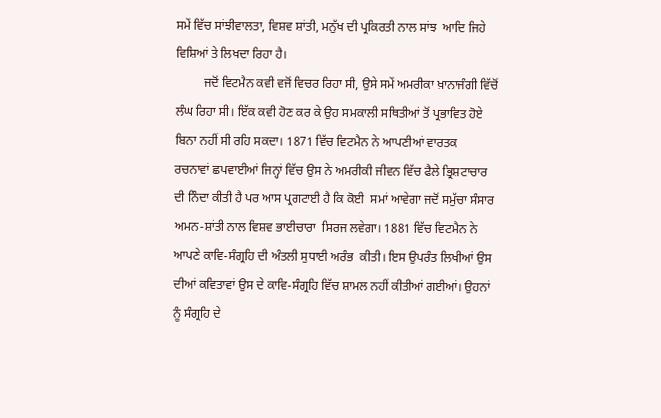ਸਮੇਂ ਵਿੱਚ ਸਾਂਝੀਵਾਲਤਾ, ਵਿਸ਼ਵ ਸ਼ਾਂਤੀ, ਮਨੁੱਖ ਦੀ ਪ੍ਰਕਿਰਤੀ ਨਾਲ ਸਾਂਝ  ਆਦਿ ਜਿਹੇ ਵਿਸ਼ਿਆਂ ਤੇ ਲਿਖਦਾ ਰਿਹਾ ਹੈ।
         ਜਦੋਂ ਵਿਟਮੈਨ ਕਵੀ ਵਜੋਂ ਵਿਚਰ ਰਿਹਾ ਸੀ, ਉਸੇ ਸਮੇਂ ਅਮਰੀਕਾ ਖ਼ਾਨਾਜੰਗੀ ਵਿੱਚੋਂ ਲੰਘ ਰਿਹਾ ਸੀ। ਇੱਕ ਕਵੀ ਹੋਣ ਕਰ ਕੇ ਉਹ ਸਮਕਾਲੀ ਸਥਿਤੀਆਂ ਤੋਂ ਪ੍ਰਭਾਵਿਤ ਹੋਏ ਬਿਨਾ ਨਹੀਂ ਸੀ ਰਹਿ ਸਕਦਾ। 1871 ਵਿੱਚ ਵਿਟਮੈਨ ਨੇ ਆਪਣੀਆਂ ਵਾਰਤਕ  ਰਚਨਾਵਾਂ ਛਪਵਾਈਆਂ ਜਿਨ੍ਹਾਂ ਵਿੱਚ ਉਸ ਨੇ ਅਮਰੀਕੀ ਜੀਵਨ ਵਿੱਚ ਫੈਲੇ ਭ੍ਰਿਸ਼ਟਾਚਾਰ ਦੀ ਨਿੰਦਾ ਕੀਤੀ ਹੈ ਪਰ ਆਸ ਪ੍ਰਗਟਾਈ ਹੈ ਕਿ ਕੋਈ  ਸਮਾਂ ਆਵੇਗਾ ਜਦੋਂ ਸਮੁੱਚਾ ਸੰਸਾਰ  ਅਮਨ-ਸ਼ਾਂਤੀ ਨਾਲ ਵਿਸ਼ਵ ਭਾਈਚਾਰਾ  ਸਿਰਜ ਲਵੇਗਾ। 1881 ਵਿੱਚ ਵਿਟਮੈਨ ਨੇ ਆਪਣੇ ਕਾਵਿ-ਸੰਗ੍ਰਹਿ ਦੀ ਅੰਤਲੀ ਸੁਧਾਈ ਅਰੰਭ  ਕੀਤੀ। ਇਸ ਉਪਰੰਤ ਲਿਖੀਆਂ ਉਸ ਦੀਆਂ ਕਵਿਤਾਵਾਂ ਉਸ ਦੇ ਕਾਵਿ-ਸੰਗ੍ਰਹਿ ਵਿੱਚ ਸ਼ਾਮਲ ਨਹੀਂ ਕੀਤੀਆਂ ਗਈਆਂ। ਉਹਨਾਂ ਨੂੰ ਸੰਗ੍ਰਹਿ ਦੇ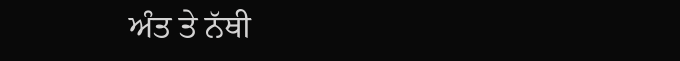ਅੰਤ ਤੇ ਨੱਥੀ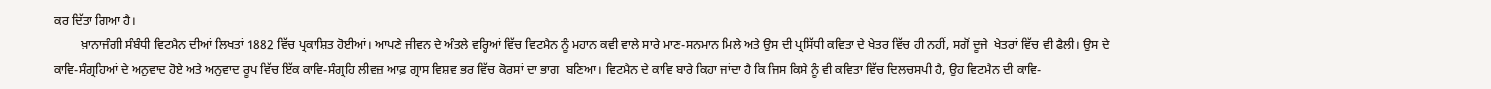ਕਰ ਦਿੱਤਾ ਗਿਆ ਹੈ।
         ਖ਼ਾਨਾਜੰਗੀ ਸੰਬੰਧੀ ਵਿਟਮੈਨ ਦੀਆਂ ਲਿਖਤਾਂ 1882 ਵਿੱਚ ਪ੍ਰਕਾਸ਼ਿਤ ਹੋਈਆਂ। ਆਪਣੇ ਜੀਵਨ ਦੇ ਅੰਤਲੇ ਵਰ੍ਹਿਆਂ ਵਿੱਚ ਵਿਟਮੈਨ ਨੂੰ ਮਹਾਨ ਕਵੀ ਵਾਲੇ ਸਾਰੇ ਮਾਣ-ਸਨਮਾਨ ਮਿਲੇ ਅਤੇ ਉਸ ਦੀ ਪ੍ਰਸਿੱਧੀ ਕਵਿਤਾ ਦੇ ਖੇਤਰ ਵਿੱਚ ਹੀ ਨਹੀਂ, ਸਗੋਂ ਦੂਜੇ  ਖੇਤਰਾਂ ਵਿੱਚ ਵੀ ਫੈਲੀ। ਉਸ ਦੇ ਕਾਵਿ-ਸੰਗ੍ਰਹਿਆਂ ਦੇ ਅਨੁਵਾਦ ਹੋਏ ਅਤੇ ਅਨੁਵਾਦ ਰੂਪ ਵਿੱਚ ਇੱਕ ਕਾਵਿ-ਸੰਗ੍ਰਹਿ ਲੀਵਜ਼ ਆਫ਼ ਗ੍ਰਾਸ ਵਿਸ਼ਵ ਭਰ ਵਿੱਚ ਕੋਰਸਾਂ ਦਾ ਭਾਗ  ਬਣਿਆ। ਵਿਟਮੈਨ ਦੇ ਕਾਵਿ ਬਾਰੇ ਕਿਹਾ ਜਾਂਦਾ ਹੈ ਕਿ ਜਿਸ ਕਿਸੇ ਨੂੰ ਵੀ ਕਵਿਤਾ ਵਿੱਚ ਦਿਲਚਸਪੀ ਹੈ, ਉਹ ਵਿਟਮੈਨ ਦੀ ਕਾਵਿ-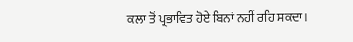ਕਲਾ ਤੋਂ ਪ੍ਰਭਾਵਿਤ ਹੋਏ ਬਿਨਾਂ ਨਹੀਂ ਰਹਿ ਸਕਦਾ।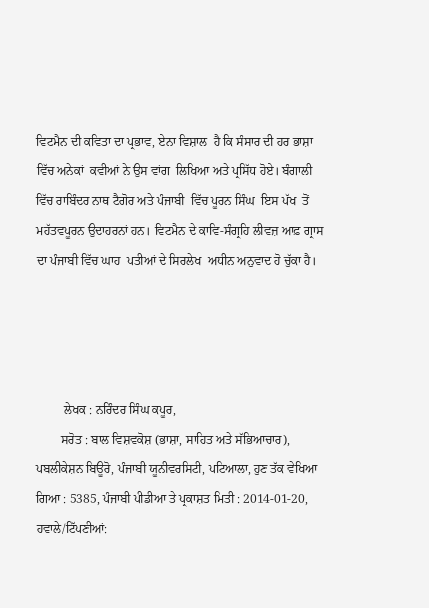ਵਿਟਮੈਨ ਦੀ ਕਵਿਤਾ ਦਾ ਪ੍ਰਭਾਵ, ਏਨਾ ਵਿਸ਼ਾਲ  ਹੈ ਕਿ ਸੰਸਾਰ ਦੀ ਹਰ ਭਾਸ਼ਾ ਵਿੱਚ ਅਨੇਕਾਂ  ਕਵੀਆਂ ਨੇ ਉਸ ਵਾਂਗ  ਲਿਖਿਆ ਅਤੇ ਪ੍ਰਸਿੱਧ ਹੋਏ। ਬੰਗਾਲੀ ਵਿੱਚ ਰਾਬਿੰਦਰ ਨਾਥ ਟੈਗੋਰ ਅਤੇ ਪੰਜਾਬੀ  ਵਿੱਚ ਪੂਰਨ ਸਿੰਘ  ਇਸ ਪੱਖ  ਤੋਂ ਮਹੱਤਵਪੂਰਨ ਉਦਾਹਰਨਾਂ ਹਨ। ਵਿਟਮੈਨ ਦੇ ਕਾਵਿ-ਸੰਗ੍ਰਹਿ ਲੀਵਜ਼ ਆਫ਼ ਗ੍ਰਾਸ ਦਾ ਪੰਜਾਬੀ ਵਿੱਚ ਘਾਹ  ਪਤੀਆਂ ਦੇ ਸਿਰਲੇਖ  ਅਧੀਨ ਅਨੁਵਾਦ ਹੋ ਚੁੱਕਾ ਹੈ।




         ਲੇਖਕ : ਨਰਿੰਦਰ ਸਿੰਘ ਕਪੂਰ,
        ਸਰੋਤ : ਬਾਲ ਵਿਸ਼ਵਕੋਸ਼ (ਭਾਸ਼ਾ, ਸਾਹਿਤ ਅਤੇ ਸੱਭਿਆਚਾਰ), ਪਬਲੀਕੇਸ਼ਨ ਬਿਊਰੋ, ਪੰਜਾਬੀ ਯੂਨੀਵਰਸਿਟੀ, ਪਟਿਆਲਾ, ਹੁਣ ਤੱਕ ਵੇਖਿਆ ਗਿਆ : 5385, ਪੰਜਾਬੀ ਪੀਡੀਆ ਤੇ ਪ੍ਰਕਾਸ਼ਤ ਮਿਤੀ : 2014-01-20, ਹਵਾਲੇ/ਟਿੱਪਣੀਆਂ: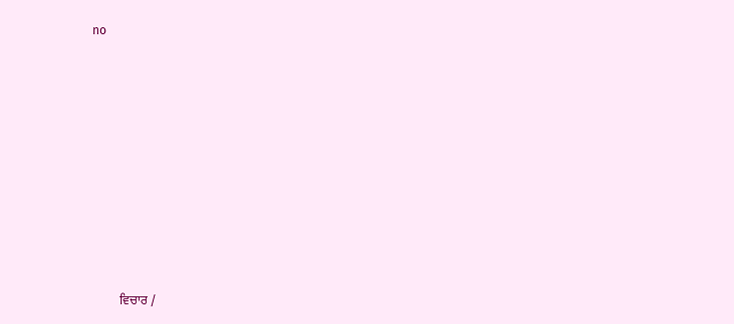no












         ਵਿਚਾਰ /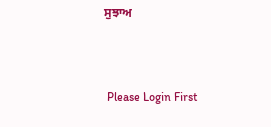ਸੁਝਾਅ



 Please Login First